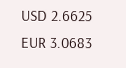USD 2.6625
EUR 3.0683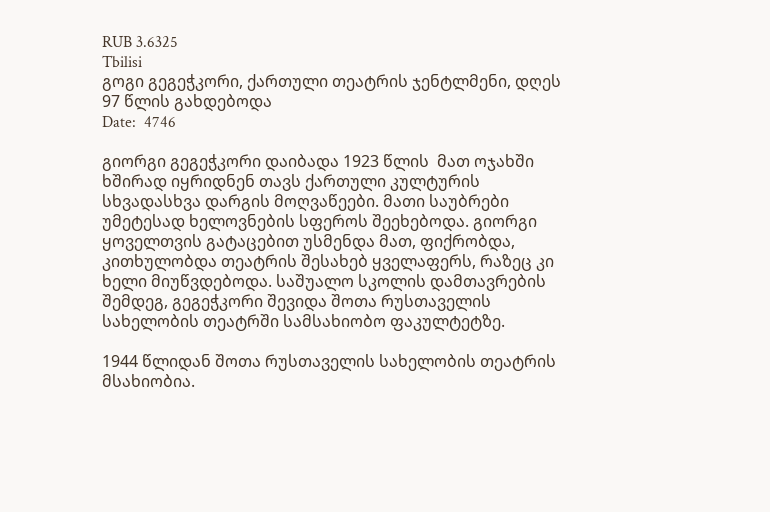RUB 3.6325
Tbilisi
გოგი გეგეჭკორი, ქართული თეატრის ჯენტლმენი, დღეს 97 წლის გახდებოდა
Date:  4746

გიორგი გეგეჭკორი დაიბადა 1923 წლის  მათ ოჯახში ხშირად იყრიდნენ თავს ქართული კულტურის სხვადასხვა დარგის მოღვაწეები. მათი საუბრები უმეტესად ხელოვნების სფეროს შეეხებოდა. გიორგი ყოველთვის გატაცებით უსმენდა მათ, ფიქრობდა, კითხულობდა თეატრის შესახებ ყველაფერს, რაზეც კი ხელი მიუწვდებოდა. საშუალო სკოლის დამთავრების შემდეგ, გეგეჭკორი შევიდა შოთა რუსთაველის სახელობის თეატრში სამსახიობო ფაკულტეტზე.

1944 წლიდან შოთა რუსთაველის სახელობის თეატრის მსახიობია.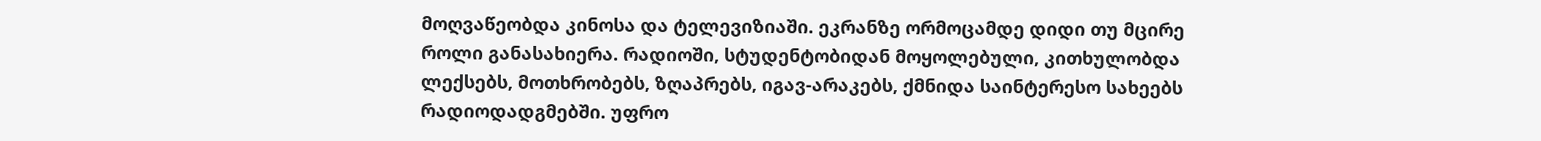მოღვაწეობდა კინოსა და ტელევიზიაში. ეკრანზე ორმოცამდე დიდი თუ მცირე როლი განასახიერა. რადიოში, სტუდენტობიდან მოყოლებული, კითხულობდა ლექსებს, მოთხრობებს, ზღაპრებს, იგავ-არაკებს, ქმნიდა საინტერესო სახეებს რადიოდადგმებში. უფრო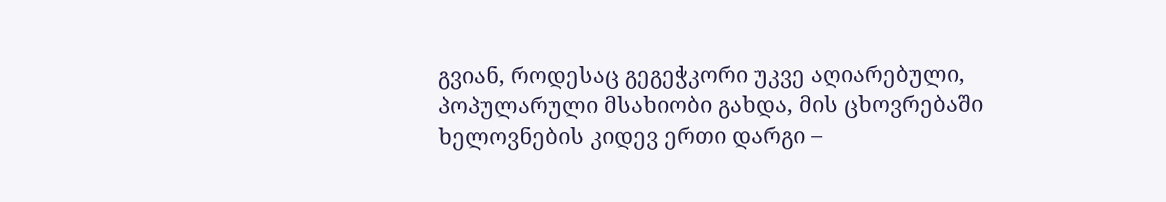გვიან, როდესაც გეგეჭკორი უკვე აღიარებული, პოპულარული მსახიობი გახდა, მის ცხოვრებაში ხელოვნების კიდევ ერთი დარგი –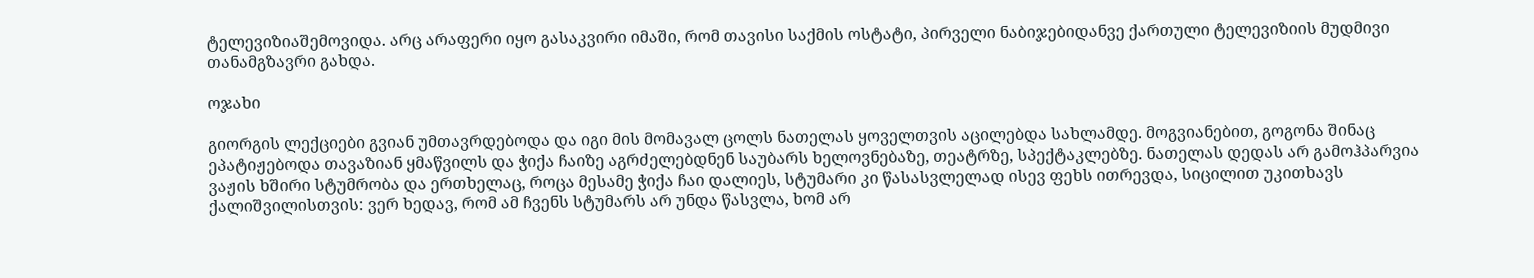ტელევიზიაშემოვიდა. არც არაფერი იყო გასაკვირი იმაში, რომ თავისი საქმის ოსტატი, პირველი ნაბიჯებიდანვე ქართული ტელევიზიის მუდმივი თანამგზავრი გახდა.

ოჯახი

გიორგის ლექციები გვიან უმთავრდებოდა და იგი მის მომავალ ცოლს ნათელას ყოველთვის აცილებდა სახლამდე. მოგვიანებით, გოგონა შინაც ეპატიჟებოდა თავაზიან ყმაწვილს და ჭიქა ჩაიზე აგრძელებდნენ საუბარს ხელოვნებაზე, თეატრზე, სპექტაკლებზე. ნათელას დედას არ გამოჰპარვია ვაჟის ხშირი სტუმრობა და ერთხელაც, როცა მესამე ჭიქა ჩაი დალიეს, სტუმარი კი წასასვლელად ისევ ფეხს ითრევდა, სიცილით უკითხავს ქალიშვილისთვის: ვერ ხედავ, რომ ამ ჩვენს სტუმარს არ უნდა წასვლა, ხომ არ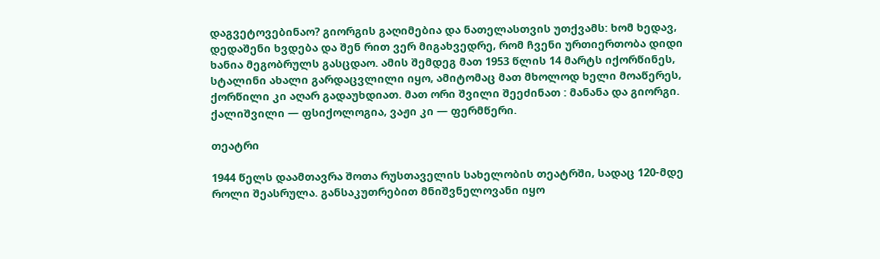დაგვეტოვებინაო? გიორგის გაღიმებია და ნათელასთვის უთქვამს: ხომ ხედავ, დედაშენი ხვდება და შენ რით ვერ მიგახვედრე, რომ ჩვენი ურთიერთობა დიდი ხანია მეგობრულს გასცდაო. ამის შემდეგ მათ 1953 წლის 14 მარტს იქორწინეს, სტალინი ახალი გარდაცვლილი იყო, ამიტომაც მათ მხოლოდ ხელი მოაწერეს, ქორწილი კი აღარ გადაუხდიათ. მათ ორი შვილი შეეძინათ : მანანა და გიორგი. ქალიშვილი — ფსიქოლოგია, ვაჟი კი — ფერმწერი.

თეატრი

1944 წელს დაამთავრა შოთა რუსთაველის სახელობის თეატრში, სადაც 120-მდე როლი შეასრულა. განსაკუთრებით მნიშვნელოვანი იყო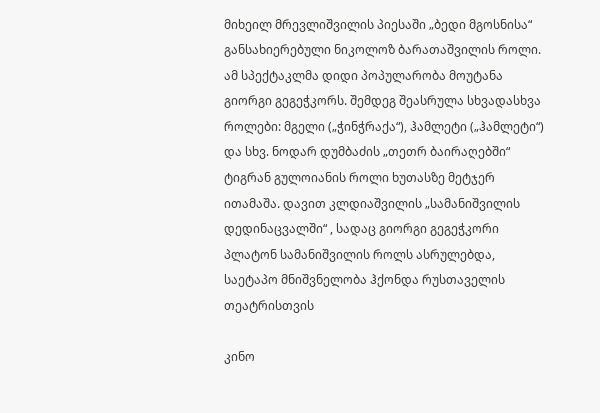მიხეილ მრევლიშვილის პიესაში „ბედი მგოსნისა“ განსახიერებული ნიკოლოზ ბარათაშვილის როლი. ამ სპექტაკლმა დიდი პოპულარობა მოუტანა გიორგი გეგეჭკორს. შემდეგ შეასრულა სხვადასხვა როლები: მგელი („ჭინჭრაქა“), ჰამლეტი („ჰამლეტი“) და სხვ. ნოდარ დუმბაძის „თეთრ ბაირაღებში“ ტიგრან გულოიანის როლი ხუთასზე მეტჯერ ითამაშა. დავით კლდიაშვილის „სამანიშვილის დედინაცვალში“ , სადაც გიორგი გეგეჭკორი პლატონ სამანიშვილის როლს ასრულებდა, საეტაპო მნიშვნელობა ჰქონდა რუსთაველის თეატრისთვის

კინო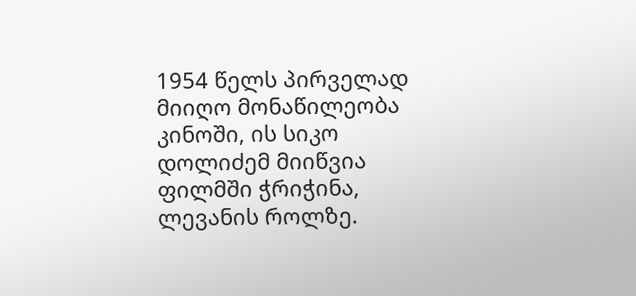1954 წელს პირველად მიიღო მონაწილეობა კინოში, ის სიკო დოლიძემ მიიწვია ფილმში ჭრიჭინა, ლევანის როლზე.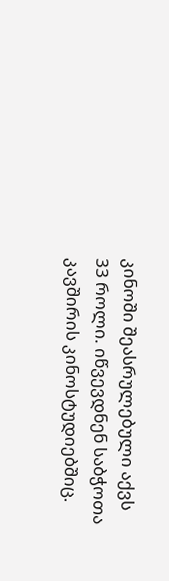კინოში შეასრულებული აქვს 33 როლი. იწვევდნენ საბჭოთა კავშირის კინოსტუდიებშიც.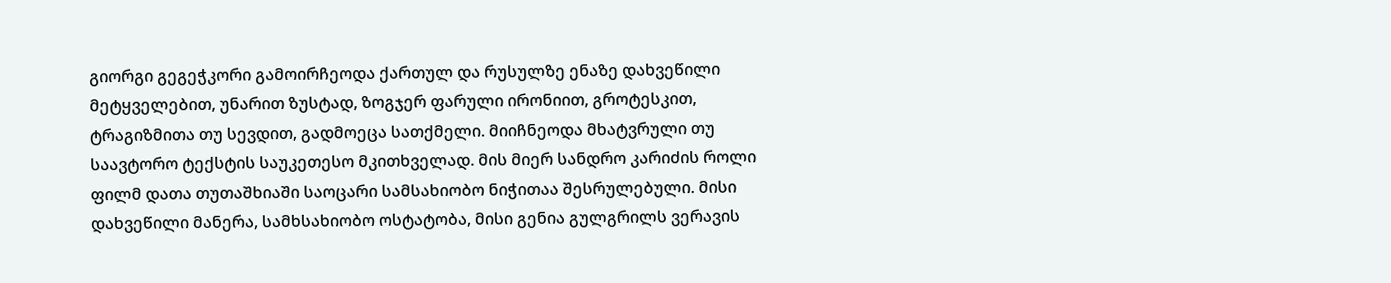გიორგი გეგეჭკორი გამოირჩეოდა ქართულ და რუსულზე ენაზე დახვეწილი მეტყველებით, უნარით ზუსტად, ზოგჯერ ფარული ირონიით, გროტესკით, ტრაგიზმითა თუ სევდით, გადმოეცა სათქმელი. მიიჩნეოდა მხატვრული თუ საავტორო ტექსტის საუკეთესო მკითხველად. მის მიერ სანდრო კარიძის როლი ფილმ დათა თუთაშხიაში საოცარი სამსახიობო ნიჭითაა შესრულებული. მისი დახვეწილი მანერა, სამხსახიობო ოსტატობა, მისი გენია გულგრილს ვერავის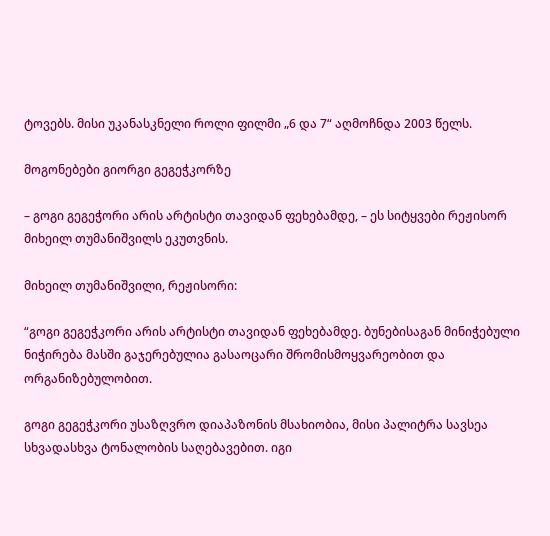ტოვებს. მისი უკანასკნელი როლი ფილმი „6 და 7“ აღმოჩნდა 2003 წელს.

მოგონებები გიორგი გეგეჭკორზე

– გოგი გეგეჭორი არის არტისტი თავიდან ფეხებამდე, – ეს სიტყვები რეჟისორ მიხეილ თუმანიშვილს ეკუთვნის.

მიხეილ თუმანიშვილი, რეჟისორი:

“გოგი გეგეჭკორი არის არტისტი თავიდან ფეხებამდე. ბუნებისაგან მინიჭებული ნიჭირება მასში გაჯერებულია გასაოცარი შრომისმოყვარეობით და ორგანიზებულობით.

გოგი გეგეჭკორი უსაზღვრო დიაპაზონის მსახიობია, მისი პალიტრა სავსეა სხვადასხვა ტონალობის საღებავებით. იგი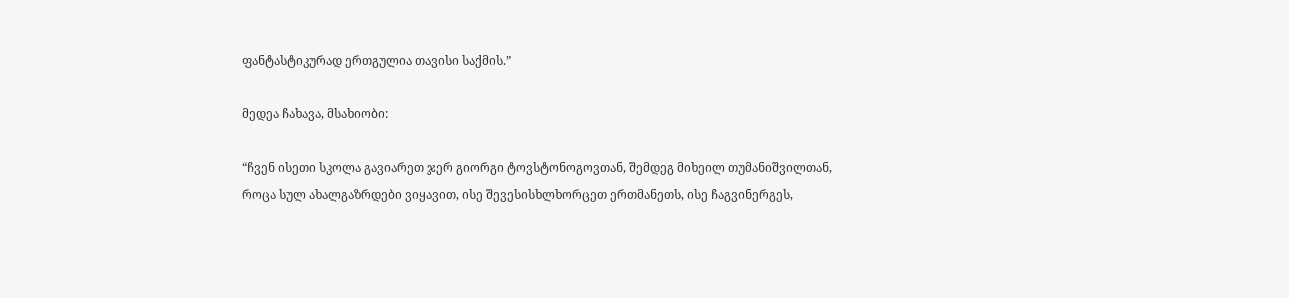ფანტასტიკურად ერთგულია თავისი საქმის.”

მედეა ჩახავა, მსახიობი:

“ჩვენ ისეთი სკოლა გავიარეთ ჯერ გიორგი ტოვსტონოგოვთან, შემდეგ მიხეილ თუმანიშვილთან, როცა სულ ახალგაზრდები ვიყავით, ისე შევესისხლხორცეთ ერთმანეთს, ისე ჩაგვინერგეს,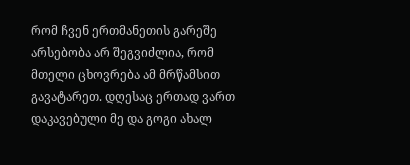რომ ჩვენ ერთმანეთის გარეშე არსებობა არ შეგვიძლია, რომ მთელი ცხოვრება ამ მრწამსით გავატარეთ. დღესაც ერთად ვართ დაკავებული მე და გოგი ახალ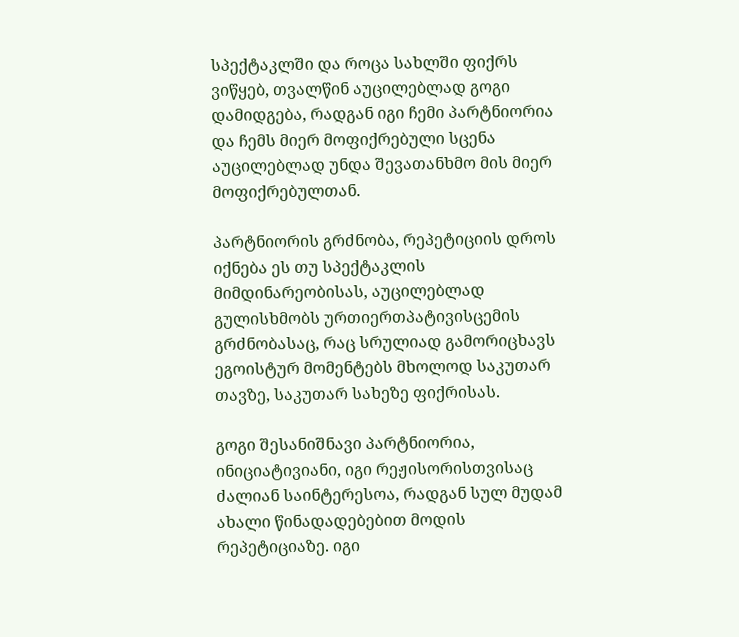სპექტაკლში და როცა სახლში ფიქრს ვიწყებ, თვალწინ აუცილებლად გოგი დამიდგება, რადგან იგი ჩემი პარტნიორია და ჩემს მიერ მოფიქრებული სცენა აუცილებლად უნდა შევათანხმო მის მიერ მოფიქრებულთან.

პარტნიორის გრძნობა, რეპეტიციის დროს იქნება ეს თუ სპექტაკლის მიმდინარეობისას, აუცილებლად გულისხმობს ურთიერთპატივისცემის გრძნობასაც, რაც სრულიად გამორიცხავს ეგოისტურ მომენტებს მხოლოდ საკუთარ თავზე, საკუთარ სახეზე ფიქრისას.

გოგი შესანიშნავი პარტნიორია, ინიციატივიანი, იგი რეჟისორისთვისაც ძალიან საინტერესოა, რადგან სულ მუდამ ახალი წინადადებებით მოდის რეპეტიციაზე. იგი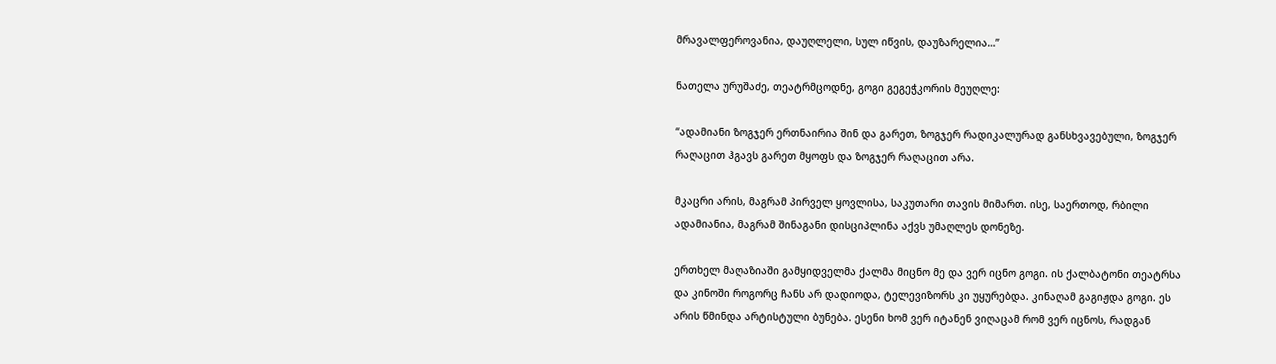მრავალფეროვანია, დაუღლელი, სულ იწვის, დაუზარელია…”

ნათელა ურუშაძე, თეატრმცოდნე, გოგი გეგეჭკორის მეუღლე:

“ადამიანი ზოგჯერ ერთნაირია შინ და გარეთ, ზოგჯერ რადიკალურად განსხვავებული, ზოგჯერ რაღაცით ჰგავს გარეთ მყოფს და ზოგჯერ რაღაცით არა.

მკაცრი არის, მაგრამ პირველ ყოვლისა, საკუთარი თავის მიმართ. ისე, საერთოდ, რბილი ადამიანია, მაგრამ შინაგანი დისციპლინა აქვს უმაღლეს დონეზე.

ერთხელ მაღაზიაში გამყიდველმა ქალმა მიცნო მე და ვერ იცნო გოგი. ის ქალბატონი თეატრსა და კინოში როგორც ჩანს არ დადიოდა, ტელევიზორს კი უყურებდა. კინაღამ გაგიჟდა გოგი. ეს არის წმინდა არტისტული ბუნება. ესენი ხომ ვერ იტანენ ვიღაცამ რომ ვერ იცნოს, რადგან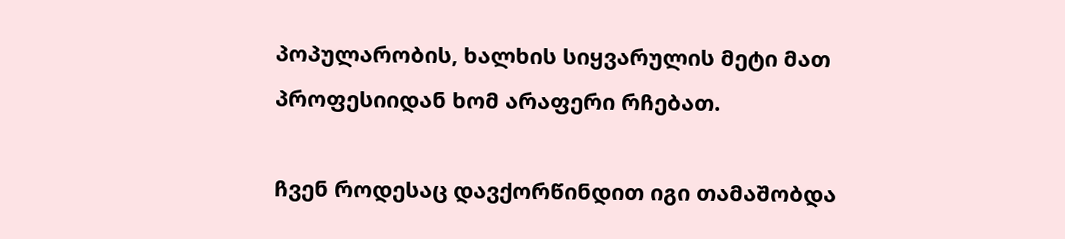პოპულარობის, ხალხის სიყვარულის მეტი მათ პროფესიიდან ხომ არაფერი რჩებათ.

ჩვენ როდესაც დავქორწინდით იგი თამაშობდა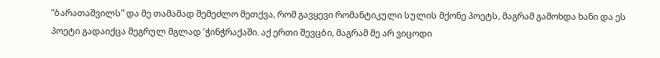“ბარათაშვილს” და მე თამამად შემეძლო მეთქვა, რომ გავყევი რომანტიკული სულის მქონე პოეტს, მაგრამ გამოხდა ხანი და ეს პოეტი გადაიქცა მეგრულ მგლად ‘ჭინჭრაქაში. აქ ერთი შევცბი, მაგრამ მე არ ვიცოდი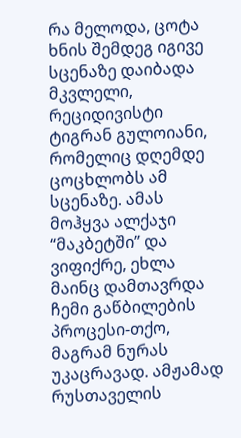რა მელოდა, ცოტა ხნის შემდეგ იგივე სცენაზე დაიბადა მკვლელი, რეციდივისტი ტიგრან გულოიანი, რომელიც დღემდე ცოცხლობს ამ სცენაზე. ამას მოჰყვა ალქაჯი “მაკბეტში” და ვიფიქრე, ეხლა მაინც დამთავრდა ჩემი გაწბილების პროცესი-თქო, მაგრამ ნურას უკაცრავად. ამჟამად რუსთაველის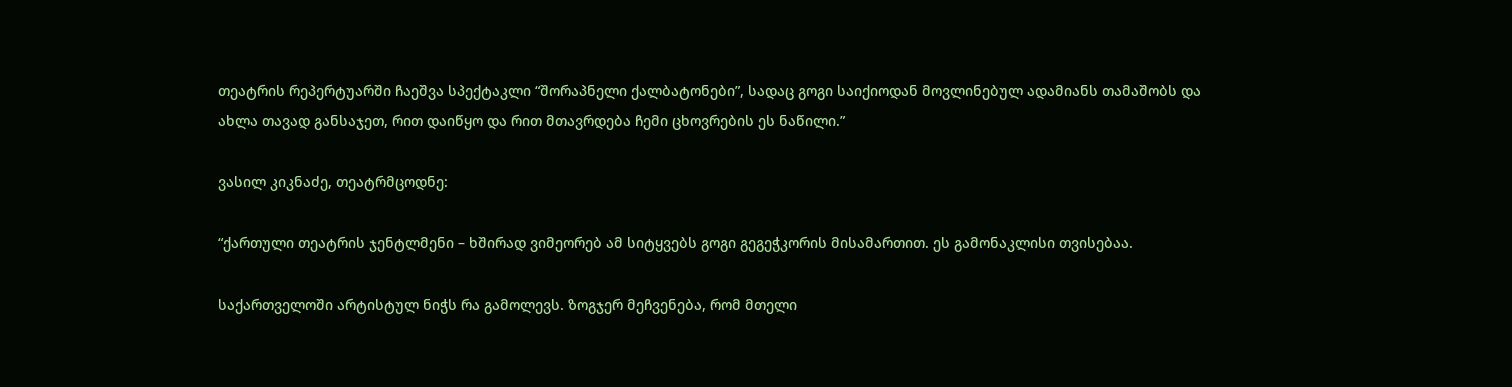თეატრის რეპერტუარში ჩაეშვა სპექტაკლი “შორაპნელი ქალბატონები”, სადაც გოგი საიქიოდან მოვლინებულ ადამიანს თამაშობს და ახლა თავად განსაჯეთ, რით დაიწყო და რით მთავრდება ჩემი ცხოვრების ეს ნაწილი.”

ვასილ კიკნაძე, თეატრმცოდნე:

“ქართული თეატრის ჯენტლმენი – ხშირად ვიმეორებ ამ სიტყვებს გოგი გეგეჭკორის მისამართით. ეს გამონაკლისი თვისებაა.

საქართველოში არტისტულ ნიჭს რა გამოლევს. ზოგჯერ მეჩვენება, რომ მთელი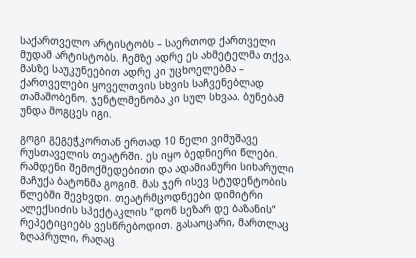საქართველო არტისტობს – საერთოდ ქართველი მუდამ არტისტობს. ჩემზე ადრე ეს ახმეტელმა თქვა. მასზე საუკუნეებით ადრე კი უცხოელებმა – ქართველები ყოველთვის სხვის საჩვენებლად თამაშობენო. ჯენტლმენობა კი სულ სხვაა. ბუნებამ უნდა მოგცეს იგი.

გოგი გეგეჭკორთან ერთად 10 წელი ვიმუშავე რუსთაველის თეატრში. ეს იყო ბედნიერი წლები. რამდენი შემოქმედებითი და ადამიანური სიხარული მაჩუქა ბატონმა გოგიმ. მას ჯერ ისევ სტუდენტობის წლებში შევხვდი. თეატრმცოდნეები დიმიტრი ალექსიძის სპექტაკლის “დონ სეზარ დე ბაზანის” რეპეტიციებს ვესწრებოდით. გასაოცარი, მართლაც ზღაპრული, რაღაც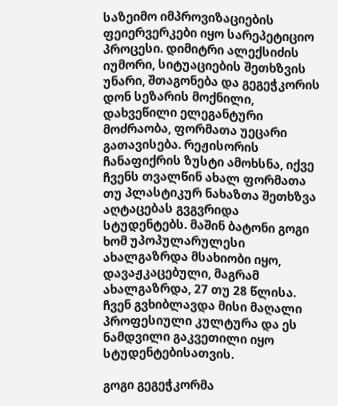საზეიმო იმპროვიზაციების ფეიერვერკები იყო სარეპეტიციო პროცესი. დიმიტრი ალექსიძის იუმორი, სიტუაციების შეთხზვის უნარი, შთაგონება და გეგეჭკორის დონ სეზარის მოქნილი, დახვეწილი ელეგანტური მოძრაობა, ფორმათა უეცარი გათავისება. რეჟისორის ჩანაფიქრის ზუსტი ამოხსნა, იქვე ჩვენს თვალწინ ახალ ფორმათა თუ პლასტიკურ ნახაზთა შეთხზვა აღტაცებას გვგვრიდა სტუდენტებს. მაშინ ბატონი გოგი ხომ უპოპულარულესი ახალგაზრდა მსახიობი იყო, დავაჟკაცებული, მაგრამ ახალგაზრდა, 27 თუ 28 წლისა. ჩვენ გვხიბლავდა მისი მაღალი პროფესიული კულტურა და ეს ნამდვილი გაკვეთილი იყო სტუდენტებისათვის.

გოგი გეგეჭკორმა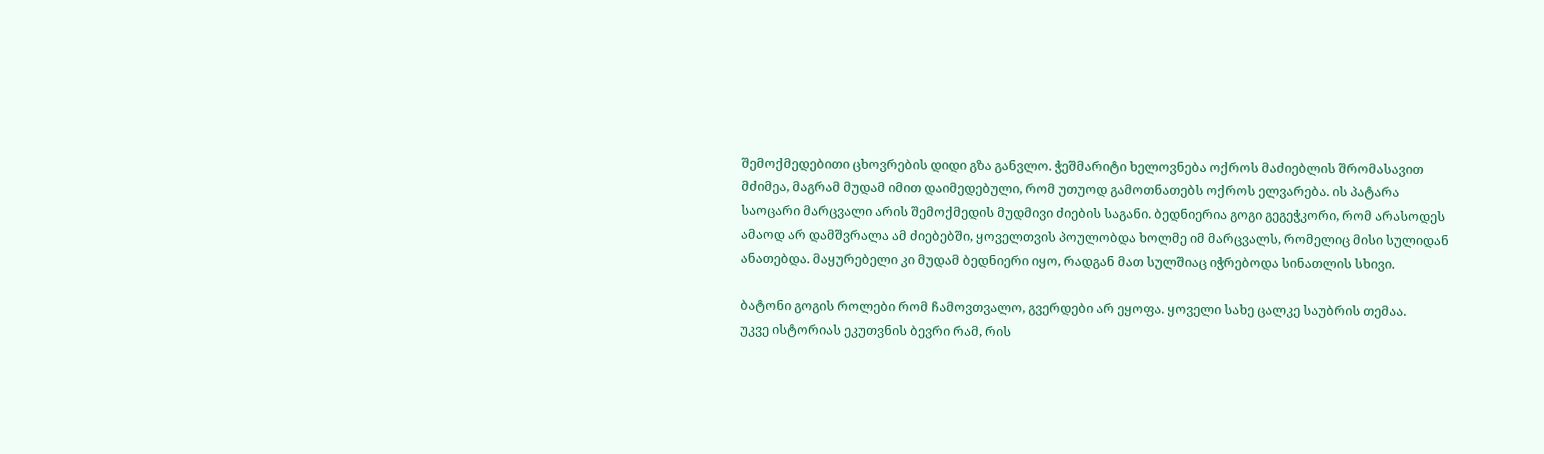შემოქმედებითი ცხოვრების დიდი გზა განვლო. ჭეშმარიტი ხელოვნება ოქროს მაძიებლის შრომასავით მძიმეა, მაგრამ მუდამ იმით დაიმედებული, რომ უთუოდ გამოთნათებს ოქროს ელვარება. ის პატარა საოცარი მარცვალი არის შემოქმედის მუდმივი ძიების საგანი. ბედნიერია გოგი გეგეჭკორი, რომ არასოდეს ამაოდ არ დამშვრალა ამ ძიებებში, ყოველთვის პოულობდა ხოლმე იმ მარცვალს, რომელიც მისი სულიდან ანათებდა. მაყურებელი კი მუდამ ბედნიერი იყო, რადგან მათ სულშიაც იჭრებოდა სინათლის სხივი.

ბატონი გოგის როლები რომ ჩამოვთვალო, გვერდები არ ეყოფა. ყოველი სახე ცალკე საუბრის თემაა.
უკვე ისტორიას ეკუთვნის ბევრი რამ, რის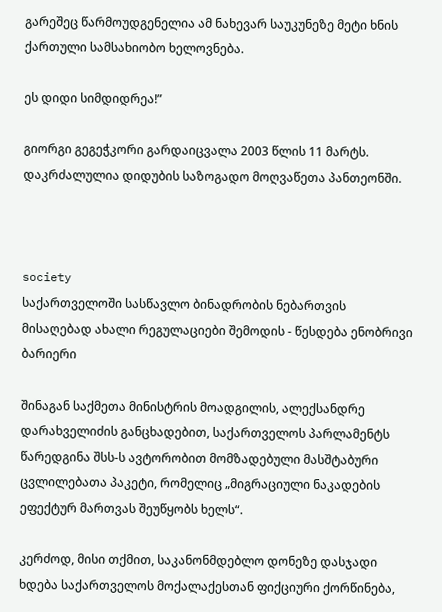გარეშეც წარმოუდგენელია ამ ნახევარ საუკუნეზე მეტი ხნის ქართული სამსახიობო ხელოვნება.

ეს დიდი სიმდიდრეა!”

გიორგი გეგეჭკორი გარდაიცვალა 2003 წლის 11 მარტს. დაკრძალულია დიდუბის საზოგადო მოღვაწეთა პანთეონში.



society
საქართველოში სასწავლო ბინადრობის ნებართვის მისაღებად ახალი რეგულაციები შემოდის - წესდება ენობრივი ბარიერი

შინაგან საქმეთა მინისტრის მოადგილის, ალექსანდრე დარახველიძის განცხადებით, საქართველოს პარლამენტს წარედგინა შსს-ს ავტორობით მომზადებული მასშტაბური ცვლილებათა პაკეტი, რომელიც „მიგრაციული ნაკადების ეფექტურ მართვას შეუწყობს ხელს“.

კერძოდ, მისი თქმით, საკანონმდებლო დონეზე დასჯადი ხდება საქართველოს მოქალაქესთან ფიქციური ქორწინება,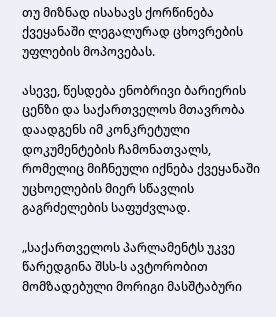თუ მიზნად ისახავს ქორწინება ქვეყანაში ლეგალურად ცხოვრების უფლების მოპოვებას.

ასევე, წესდება ენობრივი ბარიერის ცენზი და საქართველოს მთავრობა დაადგენს იმ კონკრეტული დოკუმენტების ჩამონათვალს, რომელიც მიჩნეული იქნება ქვეყანაში უცხოელების მიერ სწავლის გაგრძელების საფუძვლად.

„საქართველოს პარლამენტს უკვე წარედგინა შსს-ს ავტორობით მომზადებული მორიგი მასშტაბური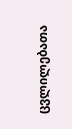ცვლილებათა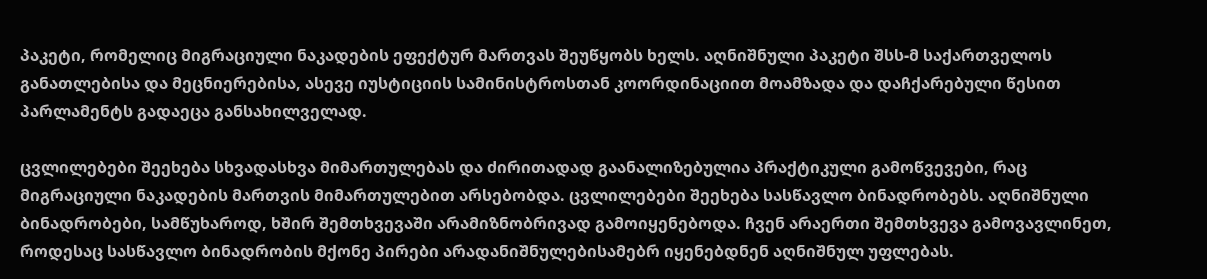პაკეტი, რომელიც მიგრაციული ნაკადების ეფექტურ მართვას შეუწყობს ხელს. აღნიშნული პაკეტი შსს-მ საქართველოს განათლებისა და მეცნიერებისა, ასევე იუსტიციის სამინისტროსთან კოორდინაციით მოამზადა და დაჩქარებული წესით პარლამენტს გადაეცა განსახილველად.

ცვლილებები შეეხება სხვადასხვა მიმართულებას და ძირითადად გაანალიზებულია პრაქტიკული გამოწვევები, რაც მიგრაციული ნაკადების მართვის მიმართულებით არსებობდა. ცვლილებები შეეხება სასწავლო ბინადრობებს. აღნიშნული ბინადრობები, სამწუხაროდ, ხშირ შემთხვევაში არამიზნობრივად გამოიყენებოდა. ჩვენ არაერთი შემთხვევა გამოვავლინეთ, როდესაც სასწავლო ბინადრობის მქონე პირები არადანიშნულებისამებრ იყენებდნენ აღნიშნულ უფლებას.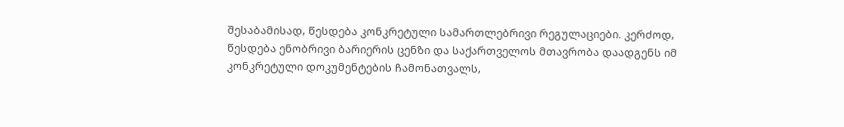შესაბამისად, წესდება კონკრეტული სამართლებრივი რეგულაციები. კერძოდ, წესდება ენობრივი ბარიერის ცენზი და საქართველოს მთავრობა დაადგენს იმ კონკრეტული დოკუმენტების ჩამონათვალს,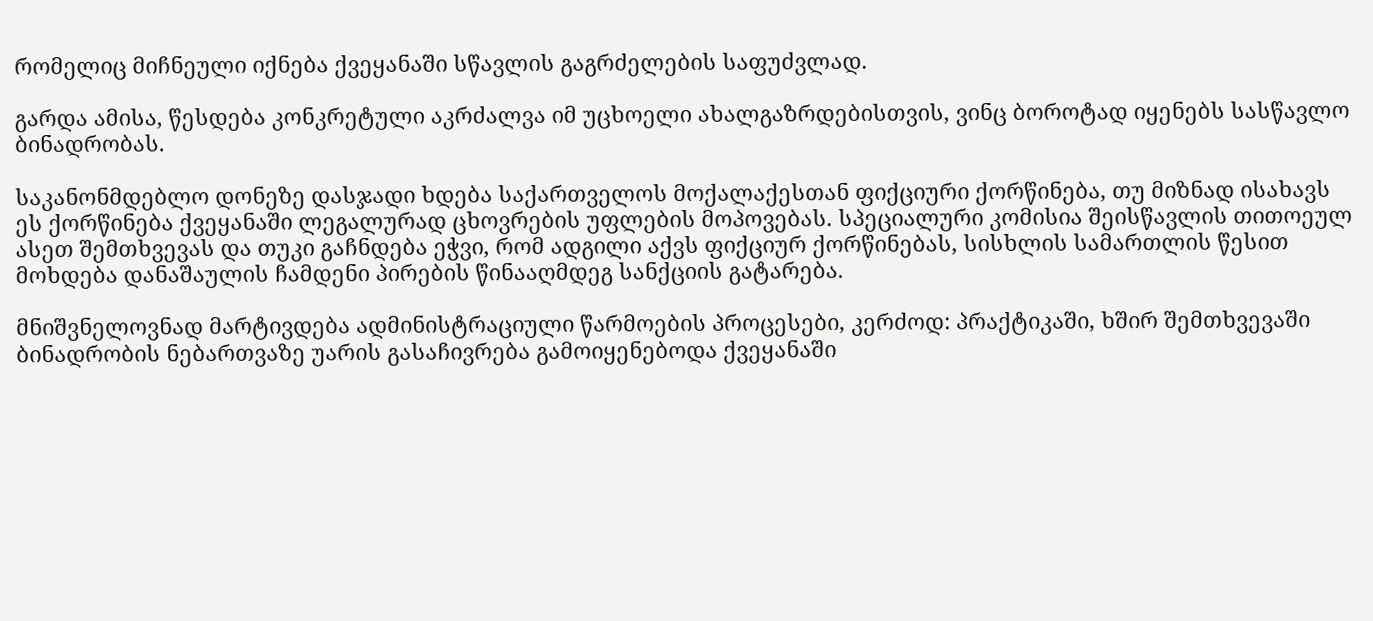რომელიც მიჩნეული იქნება ქვეყანაში სწავლის გაგრძელების საფუძვლად.

გარდა ამისა, წესდება კონკრეტული აკრძალვა იმ უცხოელი ახალგაზრდებისთვის, ვინც ბოროტად იყენებს სასწავლო ბინადრობას.

საკანონმდებლო დონეზე დასჯადი ხდება საქართველოს მოქალაქესთან ფიქციური ქორწინება, თუ მიზნად ისახავს ეს ქორწინება ქვეყანაში ლეგალურად ცხოვრების უფლების მოპოვებას. სპეციალური კომისია შეისწავლის თითოეულ ასეთ შემთხვევას და თუკი გაჩნდება ეჭვი, რომ ადგილი აქვს ფიქციურ ქორწინებას, სისხლის სამართლის წესით მოხდება დანაშაულის ჩამდენი პირების წინააღმდეგ სანქციის გატარება.

მნიშვნელოვნად მარტივდება ადმინისტრაციული წარმოების პროცესები, კერძოდ: პრაქტიკაში, ხშირ შემთხვევაში ბინადრობის ნებართვაზე უარის გასაჩივრება გამოიყენებოდა ქვეყანაში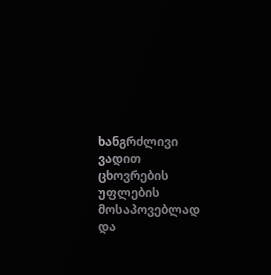ხანგრძლივი ვადით ცხოვრების უფლების მოსაპოვებლად და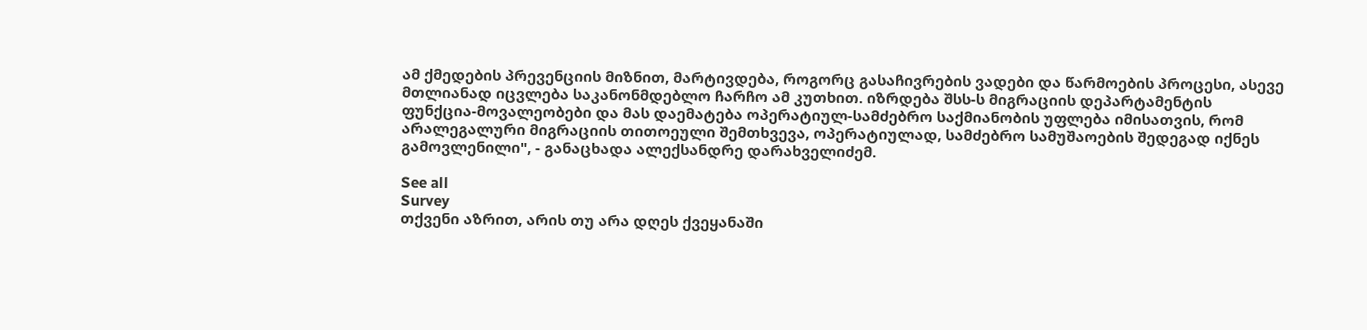ამ ქმედების პრევენციის მიზნით, მარტივდება, როგორც გასაჩივრების ვადები და წარმოების პროცესი, ასევე მთლიანად იცვლება საკანონმდებლო ჩარჩო ამ კუთხით. იზრდება შსს-ს მიგრაციის დეპარტამენტის ფუნქცია-მოვალეობები და მას დაემატება ოპერატიულ-სამძებრო საქმიანობის უფლება იმისათვის, რომ არალეგალური მიგრაციის თითოეული შემთხვევა, ოპერატიულად, სამძებრო სამუშაოების შედეგად იქნეს გამოვლენილი", - განაცხადა ალექსანდრე დარახველიძემ.

See all
Survey
თქვენი აზრით, არის თუ არა დღეს ქვეყანაში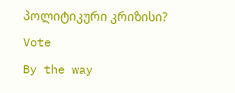პოლიტიკური კრიზისი?
Vote
By the way